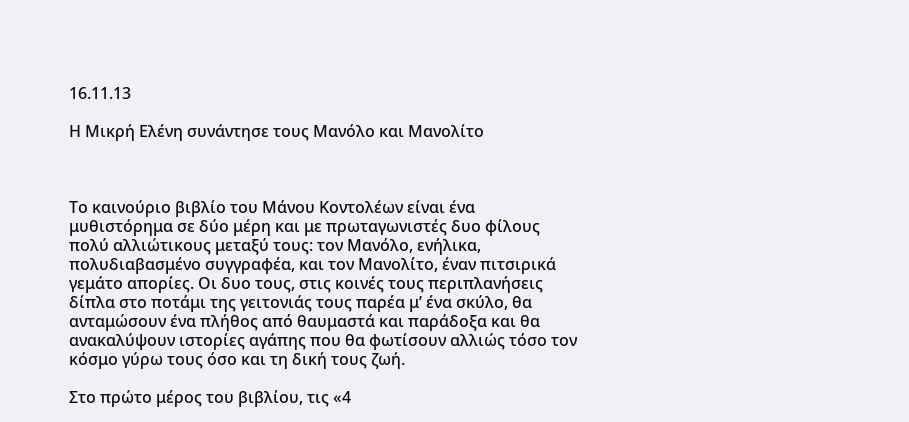16.11.13

Η Μικρή Ελένη συνάντησε τους Μανόλο και Μανολίτο



Το καινούριο βιβλίο του Μάνου Κοντολέων είναι ένα μυθιστόρημα σε δύο μέρη και με πρωταγωνιστές δυο φίλους πολύ αλλιώτικους μεταξύ τους: τον Μανόλο, ενήλικα, πολυδιαβασμένο συγγραφέα, και τον Μανολίτο, έναν πιτσιρικά γεμάτο απορίες. Οι δυο τους, στις κοινές τους περιπλανήσεις δίπλα στο ποτάμι της γειτονιάς τους παρέα μ’ ένα σκύλο, θα ανταμώσουν ένα πλήθος από θαυμαστά και παράδοξα και θα ανακαλύψουν ιστορίες αγάπης που θα φωτίσουν αλλιώς τόσο τον κόσμο γύρω τους όσο και τη δική τους ζωή.

Στο πρώτο μέρος του βιβλίου, τις «4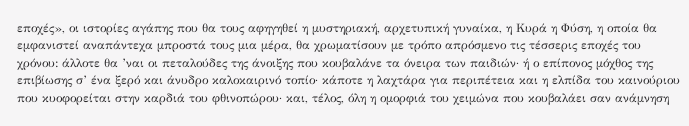εποχές», οι ιστορίες αγάπης που θα τους αφηγηθεί η μυστηριακή, αρχετυπική γυναίκα, η Κυρά η Φύση, η οποία θα εμφανιστεί αναπάντεχα μπροστά τους μια μέρα, θα χρωματίσουν με τρόπο απρόσμενο τις τέσσερις εποχές του χρόνου: άλλοτε θα ’ναι οι πεταλούδες της άνοιξης που κουβαλάνε τα όνειρα των παιδιών· ή ο επίπονος μόχθος της επιβίωσης σ’ ένα ξερό και άνυδρο καλοκαιρινό τοπίο· κάποτε η λαχτάρα για περιπέτεια και η ελπίδα του καινούριου που κυοφορείται στην καρδιά του φθινοπώρου· και, τέλος, όλη η ομορφιά του χειμώνα που κουβαλάει σαν ανάμνηση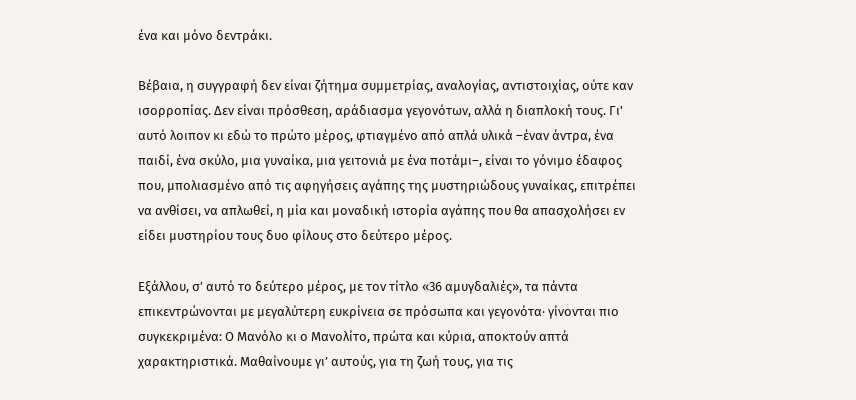ένα και μόνο δεντράκι.

Βέβαια, η συγγραφή δεν είναι ζήτημα συμμετρίας, αναλογίας, αντιστοιχίας, ούτε καν ισορροπίας. Δεν είναι πρόσθεση, αράδιασμα γεγονότων, αλλά η διαπλοκή τους. Γι' αυτό λοιπον κι εδώ το πρώτο μέρος, φτιαγμένο από απλά υλικά –έναν άντρα, ένα παιδί, ένα σκύλο, μια γυναίκα, μια γειτονιά με ένα ποτάμι–, είναι το γόνιμο έδαφος που, μπολιασμένο από τις αφηγήσεις αγάπης της μυστηριώδους γυναίκας, επιτρέπει να ανθίσει, να απλωθεί, η μία και μοναδική ιστορία αγάπης που θα απασχολήσει εν είδει μυστηρίου τους δυο φίλους στο δεύτερο μέρος.

Εξάλλου, σ’ αυτό το δεύτερο μέρος, με τον τίτλο «36 αμυγδαλιές», τα πάντα επικεντρώνονται με μεγαλύτερη ευκρίνεια σε πρόσωπα και γεγονότα· γίνονται πιο συγκεκριμένα: Ο Μανόλο κι ο Μανολίτο, πρώτα και κύρια, αποκτούν απτά χαρακτηριστικά. Μαθαίνουμε γι’ αυτούς, για τη ζωή τους, για τις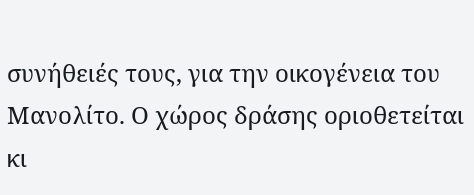συνήθειές τους, για την οικογένεια του Μανολίτο. Ο χώρος δράσης οριοθετείται κι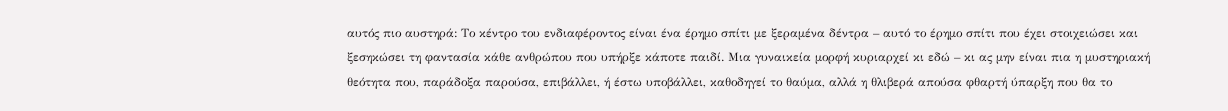αυτός πιο αυστηρά: Το κέντρο του ενδιαφέροντος είναι ένα έρημο σπίτι με ξεραμένα δέντρα – αυτό το έρημο σπίτι που έχει στοιχειώσει και ξεσηκώσει τη φαντασία κάθε ανθρώπου που υπήρξε κάποτε παιδί. Μια γυναικεία μορφή κυριαρχεί κι εδώ – κι ας μην είναι πια η μυστηριακή θεότητα που, παράδοξα παρούσα, επιβάλλει, ή έστω υποβάλλει, καθοδηγεί το θαύμα, αλλά η θλιβερά απούσα φθαρτή ύπαρξη που θα το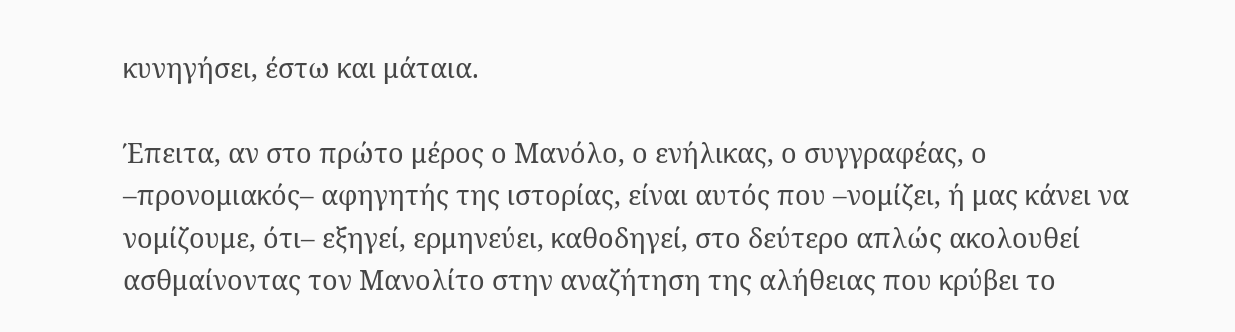κυνηγήσει, έστω και μάταια.

Έπειτα, αν στο πρώτο μέρος ο Μανόλο, ο ενήλικας, ο συγγραφέας, ο –προνομιακός– αφηγητής της ιστορίας, είναι αυτός που –νομίζει, ή μας κάνει να νομίζουμε, ότι– εξηγεί, ερμηνεύει, καθοδηγεί, στο δεύτερο απλώς ακολουθεί ασθμαίνοντας τον Μανολίτο στην αναζήτηση της αλήθειας που κρύβει το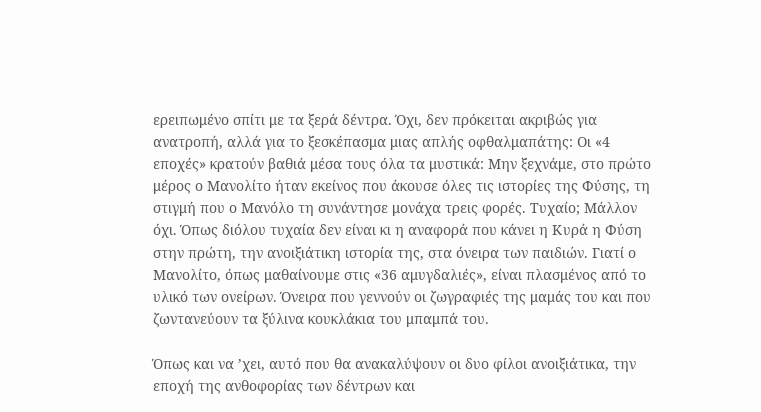ερειπωμένο σπίτι με τα ξερά δέντρα. Όχι, δεν πρόκειται ακριβώς για ανατροπή, αλλά για το ξεσκέπασμα μιας απλής οφθαλμαπάτης: Οι «4 εποχές» κρατούν βαθιά μέσα τους όλα τα μυστικά: Μην ξεχνάμε, στο πρώτο μέρος ο Μανολίτο ήταν εκείνος που άκουσε όλες τις ιστορίες της Φύσης, τη στιγμή που ο Μανόλο τη συνάντησε μονάχα τρεις φορές. Τυχαίο; Μάλλον όχι. Όπως διόλου τυχαία δεν είναι κι η αναφορά που κάνει η Κυρά η Φύση στην πρώτη, την ανοιξιάτικη ιστορία της, στα όνειρα των παιδιών. Γιατί ο Μανολίτο, όπως μαθαίνουμε στις «36 αμυγδαλιές», είναι πλασμένος από το υλικό των ονείρων. Όνειρα που γεννούν οι ζωγραφιές της μαμάς του και που ζωντανεύουν τα ξύλινα κουκλάκια του μπαμπά του.

Όπως και να ’χει, αυτό που θα ανακαλύψουν οι δυο φίλοι ανοιξιάτικα, την εποχή της ανθοφορίας των δέντρων και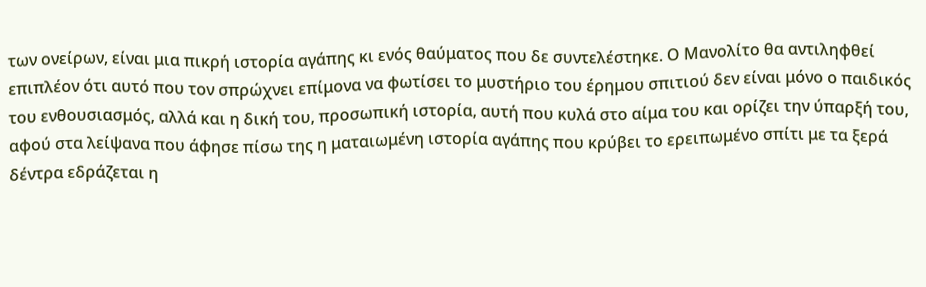των ονείρων, είναι μια πικρή ιστορία αγάπης κι ενός θαύματος που δε συντελέστηκε. Ο Μανολίτο θα αντιληφθεί επιπλέον ότι αυτό που τον σπρώχνει επίμονα να φωτίσει το μυστήριο του έρημου σπιτιού δεν είναι μόνο ο παιδικός του ενθουσιασμός, αλλά και η δική του, προσωπική ιστορία, αυτή που κυλά στο αίμα του και ορίζει την ύπαρξή του, αφού στα λείψανα που άφησε πίσω της η ματαιωμένη ιστορία αγάπης που κρύβει το ερειπωμένο σπίτι με τα ξερά δέντρα εδράζεται η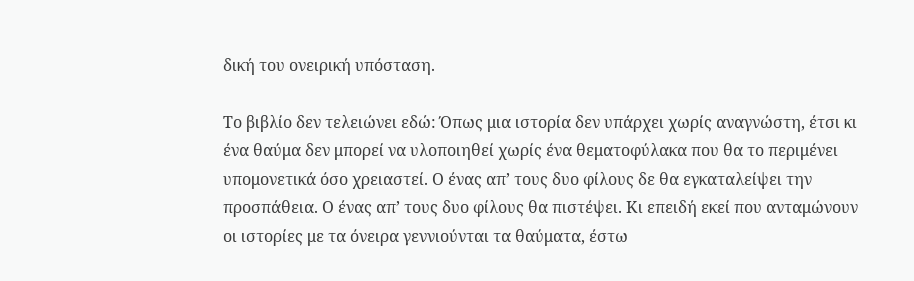δική του ονειρική υπόσταση.

Το βιβλίο δεν τελειώνει εδώ: Όπως μια ιστορία δεν υπάρχει χωρίς αναγνώστη, έτσι κι ένα θαύμα δεν μπορεί να υλοποιηθεί χωρίς ένα θεματοφύλακα που θα το περιμένει υπομονετικά όσο χρειαστεί. Ο ένας απ’ τους δυο φίλους δε θα εγκαταλείψει την προσπάθεια. Ο ένας απ’ τους δυο φίλους θα πιστέψει. Κι επειδή εκεί που ανταμώνουν οι ιστορίες με τα όνειρα γεννιούνται τα θαύματα, έστω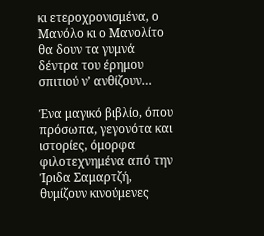κι ετεροχρονισμένα, ο Μανόλο κι ο Μανολίτο θα δουν τα γυμνά δέντρα του έρημου σπιτιού ν’ ανθίζουν…

Ένα μαγικό βιβλίο, όπου πρόσωπα, γεγονότα και ιστορίες, όμορφα φιλοτεχνημένα από την Ίριδα Σαμαρτζή, θυμίζουν κινούμενες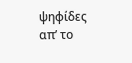ψηφίδες απ’ το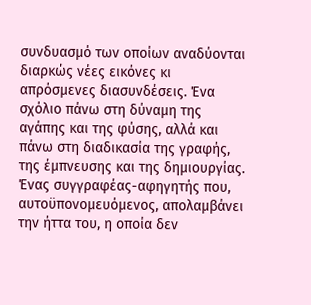συνδυασμό των οποίων αναδύονται διαρκώς νέες εικόνες κι απρόσμενες διασυνδέσεις. Ένα σχόλιο πάνω στη δύναμη της αγάπης και της φύσης, αλλά και πάνω στη διαδικασία της γραφής, της έμπνευσης και της δημιουργίας. Ένας συγγραφέας-αφηγητής που, αυτοϋπονομευόμενος, απολαμβάνει την ήττα του, η οποία δεν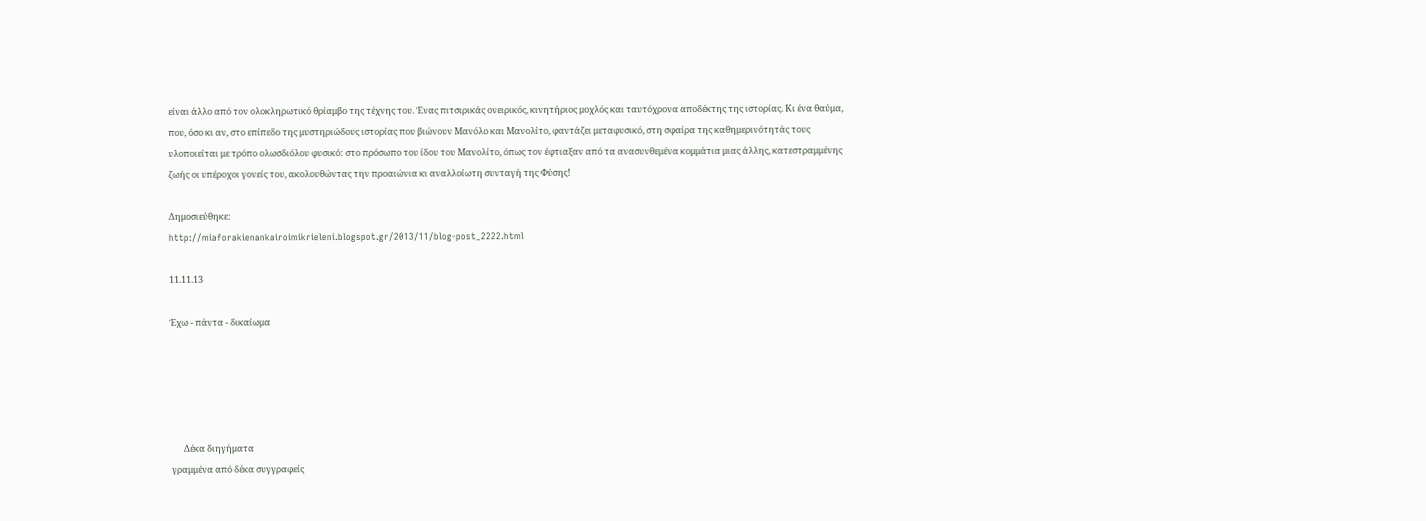είναι άλλο από τον ολοκληρωτικό θρίαμβο της τέχνης του. Ένας πιτσιρικάς ονειρικός, κινητήριος μοχλός και ταυτόχρονα αποδέκτης της ιστορίας. Κι ένα θαύμα, που, όσο κι αν, στο επίπεδο της μυστηριώδους ιστορίας που βιώνουν Μανόλο και Μανολίτο, φαντάζει μεταφυσικό, στη σφαίρα της καθημερινότητάς τους υλοποιείται με τρόπο ολωσδιόλου φυσικό: στο πρόσωπο του ίδου του Μανολίτο, όπως τον έφτιαξαν από τα ανασυνθεμένα κομμάτια μιας άλλης, κατεστραμμένης ζωής οι υπέροχοι γονείς του, ακολουθώντας την προαιώνια κι αναλλοίωτη συνταγή της Φύσης!

Δημοσιεύθηκε:
http://miaforakienankairoimikrieleni.blogspot.gr/2013/11/blog-post_2222.html

11.11.13

Έχω - πάντα - δικαίωμα





       Δέκα διηγήματα
 γραμμένα από δέκα συγγραφείς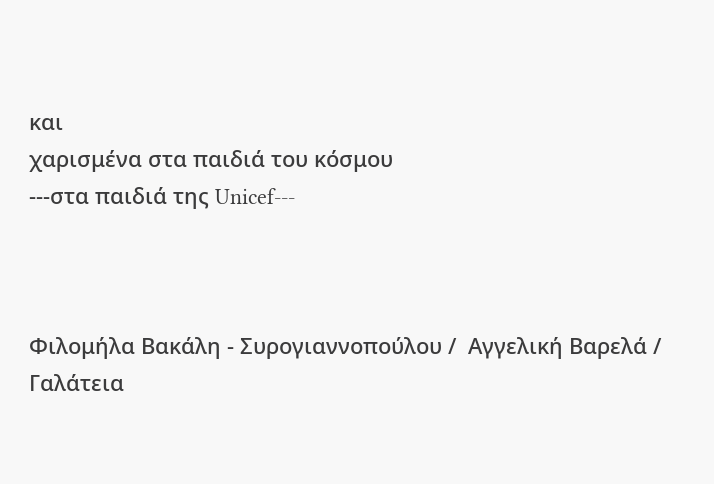και
χαρισμένα στα παιδιά του κόσμου                                                                    ---στα παιδιά της Unicef---



Φιλομήλα Βακάλη - Συρογιαννοπούλου /  Αγγελική Βαρελά /                                          Γαλάτεια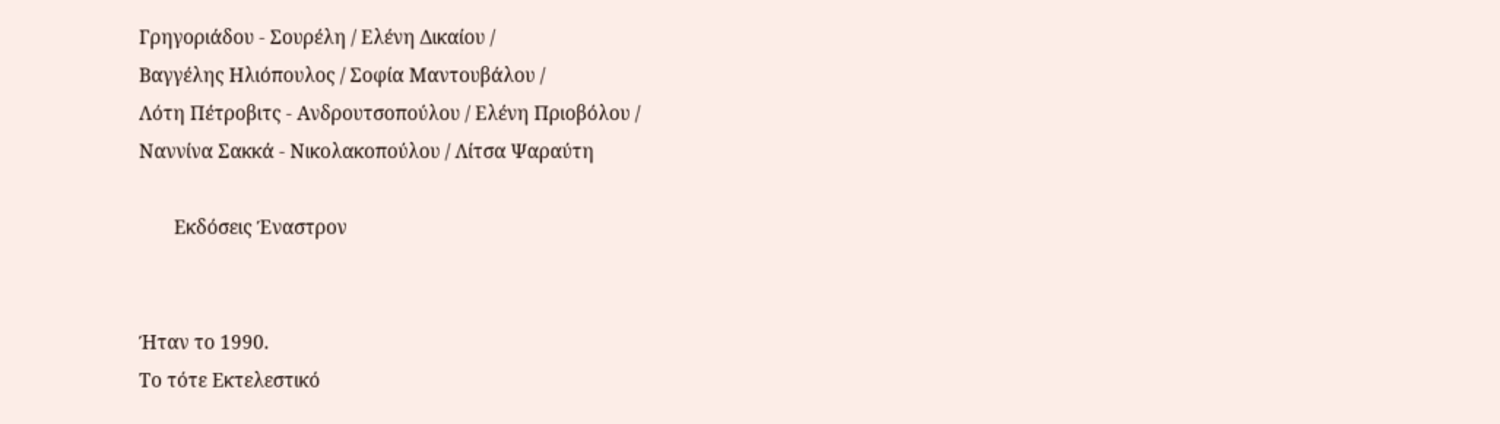Γρηγοριάδου - Σουρέλη / Ελένη Δικαίου /
Βαγγέλης Ηλιόπουλος / Σοφία Μαντουβάλου /
Λότη Πέτροβιτς - Ανδρουτσοπούλου / Ελένη Πριοβόλου /
Ναννίνα Σακκά - Νικολακοπούλου / Λίτσα Ψαραύτη

       Εκδόσεις Έναστρον


Ήταν το 1990.
Το τότε Εκτελεστικό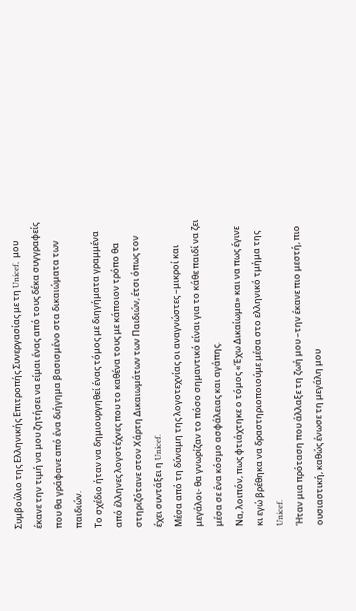Συμβούλιο της Ελληνικής Επιτροπής Συνεργασίας με τη Unicef,  μου έκανε την τιμή να μου ζητήσει να είμαι ένας από τους δέκα συγγραφείς που θα γράφανε από ένα διήγημα βασισμένο στα δικαιώματα των παιδιών.
Το σχέδιο ήταν να δημιουργηθεί ένας τόμος με διηγήματα γραμμένα από έλληνες λογοτέχνες που το καθένα τους με κάποιον τρόπο θα στηριζότανε στον Χάρτη Δικαιωμάτων των Παιδιών, έτσι όπως τον έχει συντάξει η Unicef.
Μέσα από τη δύναμη της λογοτεχνίας οι αναγνώστες –μικροί και μεγάλοι- θα γνωρίζαν το πόσο σημαντικό είναι για το κάθε παιδί να ζει μέσα σε ένα κόσμο ασφάλειας και αγάπης.
Να, λοιπόν, πως φτιάχτηκε ο τόμος «Έχω Δικαίωμα» και να πως έγινε κι εγώ βρέθηκα να δραστηριοποιούμε μέσα στο ελληνικό τμήμα της Unicef.
Ήταν μια πρόταση που άλλαξε τη ζωή μου –την έκανε πιο μεστή, πιο ουσιαστική, καθώς ένωσε τη μεγάλη μου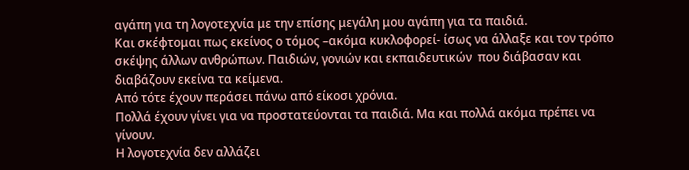αγάπη για τη λογοτεχνία με την επίσης μεγάλη μου αγάπη για τα παιδιά.
Και σκέφτομαι πως εκείνος ο τόμος –ακόμα κυκλοφορεί- ίσως να άλλαξε και τον τρόπο σκέψης άλλων ανθρώπων. Παιδιών, γονιών και εκπαιδευτικών  που διάβασαν και διαβάζουν εκείνα τα κείμενα.
Από τότε έχουν περάσει πάνω από είκοσι χρόνια.
Πολλά έχουν γίνει για να προστατεύονται τα παιδιά. Μα και πολλά ακόμα πρέπει να γίνουν.
Η λογοτεχνία δεν αλλάζει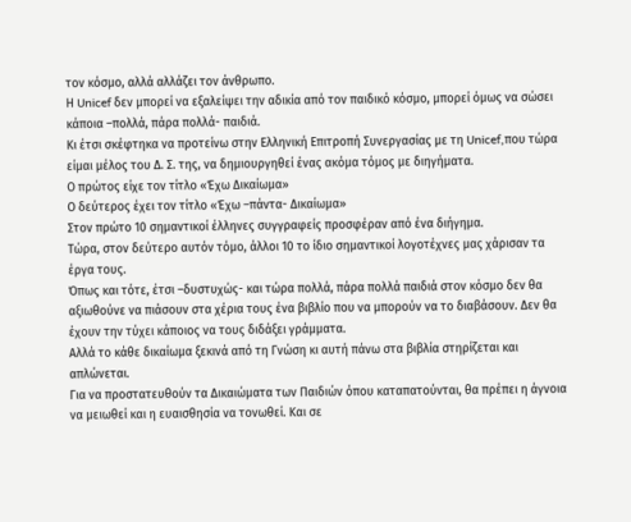τον κόσμο, αλλά αλλάζει τον άνθρωπο.
Η Unicef δεν μπορεί να εξαλείψει την αδικία από τον παιδικό κόσμο, μπορεί όμως να σώσει κάποια –πολλά, πάρα πολλά- παιδιά.
Κι έτσι σκέφτηκα να προτείνω στην Ελληνική Επιτροπή Συνεργασίας με τη Unicef,που τώρα είμαι μέλος του Δ. Σ. της, να δημιουργηθεί ένας ακόμα τόμος με διηγήματα.
Ο πρώτος είχε τον τίτλο «Έχω Δικαίωμα»
Ο δεύτερος έχει τον τίτλο «Έχω –πάντα- Δικαίωμα»
Στον πρώτο 10 σημαντικοί έλληνες συγγραφείς προσφέραν από ένα διήγημα.
Τώρα, στον δεύτερο αυτόν τόμο, άλλοι 10 το ίδιο σημαντικοί λογοτέχνες μας χάρισαν τα έργα τους.
Όπως και τότε, έτσι –δυστυχώς- και τώρα πολλά, πάρα πολλά παιδιά στον κόσμο δεν θα αξιωθούνε να πιάσουν στα χέρια τους ένα βιβλίο που να μπορούν να το διαβάσουν. Δεν θα έχουν την τύχει κάποιος να τους διδάξει γράμματα.
Αλλά το κάθε δικαίωμα ξεκινά από τη Γνώση κι αυτή πάνω στα βιβλία στηρίζεται και απλώνεται.
Για να προστατευθούν τα Δικαιώματα των Παιδιών όπου καταπατούνται, θα πρέπει η άγνοια να μειωθεί και η ευαισθησία να τονωθεί. Και σε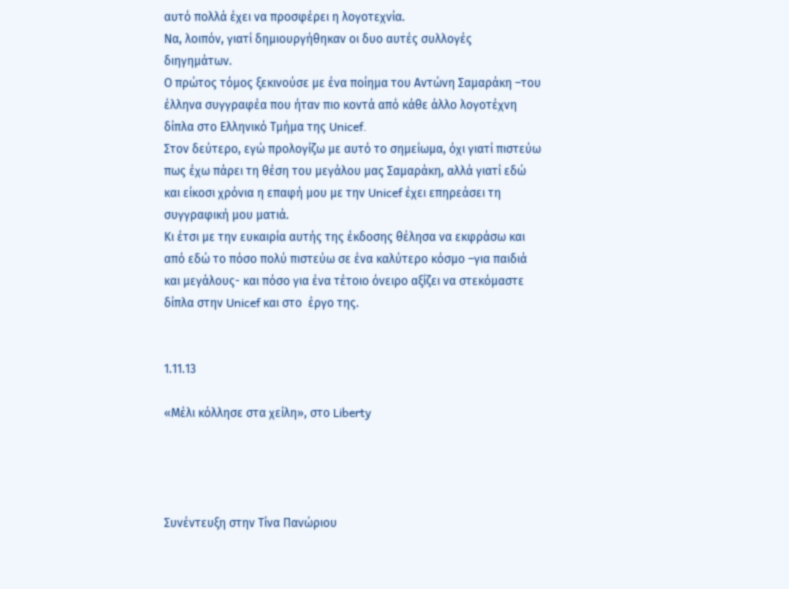αυτό πολλά έχει να προσφέρει η λογοτεχνία.
Να, λοιπόν, γιατί δημιουργήθηκαν οι δυο αυτές συλλογές  διηγημάτων.
Ο πρώτος τόμος ξεκινούσε με ένα ποίημα του Αντώνη Σαμαράκη –του έλληνα συγγραφέα που ήταν πιο κοντά από κάθε άλλο λογοτέχνη δίπλα στο Ελληνικό Τμήμα της Unicef.
Στον δεύτερο, εγώ προλογίζω με αυτό το σημείωμα, όχι γιατί πιστεύω πως έχω πάρει τη θέση του μεγάλου μας Σαμαράκη, αλλά γιατί εδώ και είκοσι χρόνια η επαφή μου με την Unicef έχει επηρεάσει τη συγγραφική μου ματιά.
Κι έτσι με την ευκαιρία αυτής της έκδοσης θέλησα να εκφράσω και από εδώ το πόσο πολύ πιστεύω σε ένα καλύτερο κόσμο –για παιδιά και μεγάλους- και πόσο για ένα τέτοιο όνειρο αξίζει να στεκόμαστε δίπλα στην Unicef και στο  έργο της.


1.11.13

«Μέλι κόλλησε στα χείλη», στο Liberty




Συνέντευξη στην Τίνα Πανώριου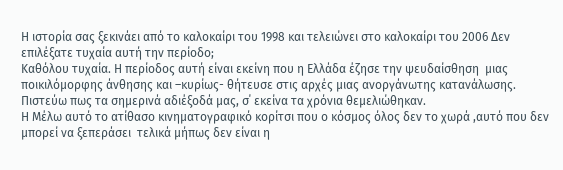Η ιστορία σας ξεκινάει από το καλοκαίρι του 1998 και τελειώνει στο καλοκαίρι του 2006 Δεν επιλέξατε τυχαία αυτή την περίοδο;
Καθόλου τυχαία. Η περίοδος αυτή είναι εκείνη που η Ελλάδα έζησε την ψευδαίσθηση  μιας ποικιλόμορφης άνθησης και –κυρίως- θήτευσε στις αρχές μιας ανοργάνωτης κατανάλωσης. Πιστεύω πως τα σημερινά αδιέξοδά μας, σ΄ εκείνα τα χρόνια θεμελιώθηκαν.
Η Μέλω αυτό το ατίθασο κινηματογραφικό κορίτσι που ο κόσμος όλος δεν το χωρά ,αυτό που δεν μπορεί να ξεπεράσει  τελικά μήπως δεν είναι η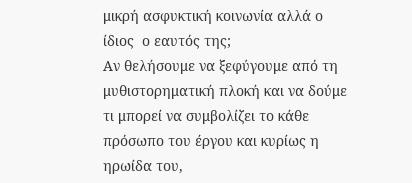μικρή ασφυκτική κοινωνία αλλά ο ίδιος  ο εαυτός της;
Αν θελήσουμε να ξεφύγουμε από τη μυθιστορηματική πλοκή και να δούμε τι μπορεί να συμβολίζει το κάθε πρόσωπο του έργου και κυρίως η ηρωίδα του,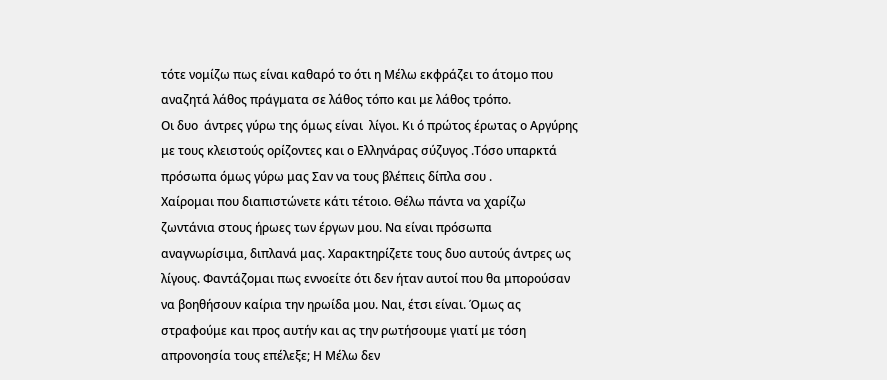τότε νομίζω πως είναι καθαρό το ότι η Μέλω εκφράζει το άτομο που αναζητά λάθος πράγματα σε λάθος τόπο και με λάθος τρόπο.
Οι δυο  άντρες γύρω της όμως είναι  λίγοι. Κι ό πρώτος έρωτας ο Αργύρης με τους κλειστούς ορίζοντες και ο Ελληνάρας σύζυγος .Τόσο υπαρκτά πρόσωπα όμως γύρω μας Σαν να τους βλέπεις δίπλα σου .
Χαίρομαι που διαπιστώνετε κάτι τέτοιο. Θέλω πάντα να χαρίζω ζωντάνια στους ήρωες των έργων μου. Να είναι πρόσωπα αναγνωρίσιμα, διπλανά μας. Χαρακτηρίζετε τους δυο αυτούς άντρες ως λίγους. Φαντάζομαι πως εννοείτε ότι δεν ήταν αυτοί που θα μπορούσαν να βοηθήσουν καίρια την ηρωίδα μου. Ναι, έτσι είναι. Όμως ας στραφούμε και προς αυτήν και ας την ρωτήσουμε γιατί με τόση απρονοησία τους επέλεξε; Η Μέλω δεν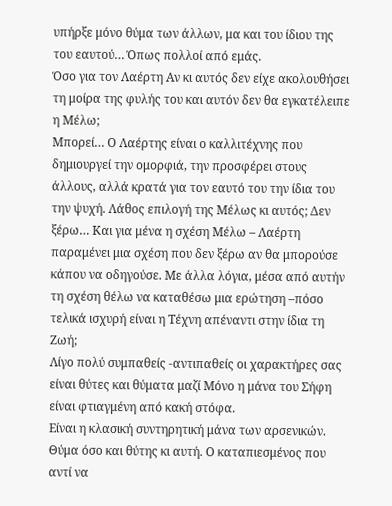υπήρξε μόνο θύμα των άλλων, μα και του ίδιου της του εαυτού… Όπως πολλοί από εμάς.
Όσο για τον Λαέρτη Αν κι αυτός δεν είχε ακολουθήσει τη μοίρα της φυλής του και αυτόν δεν θα εγκατέλειπε η Μέλω;
Μπορεί… Ο Λαέρτης είναι ο καλλιτέχνης που δημιουργεί την ομορφιά, την προσφέρει στους άλλους, αλλά κρατά για τον εαυτό του την ίδια του την ψυχή. Λάθος επιλογή της Μέλως κι αυτός; Δεν ξέρω… Και για μένα η σχέση Μέλω – Λαέρτη παραμένει μια σχέση που δεν ξέρω αν θα μπορούσε κάπου να οδηγούσε. Με άλλα λόγια, μέσα από αυτήν τη σχέση θέλω να καταθέσω μια ερώτηση –πόσο τελικά ισχυρή είναι η Τέχνη απέναντι στην ίδια τη Ζωή;
Λίγο πολύ συμπαθείς -αντιπαθείς οι χαρακτήρες σας είναι θύτες και θύματα μαζί Μόνο η μάνα του Σήφη είναι φτιαγμένη από κακή στόφα.
Είναι η κλασική συντηρητική μάνα των αρσενικών. Θύμα όσο και θύτης κι αυτή. Ο καταπιεσμένος που αντί να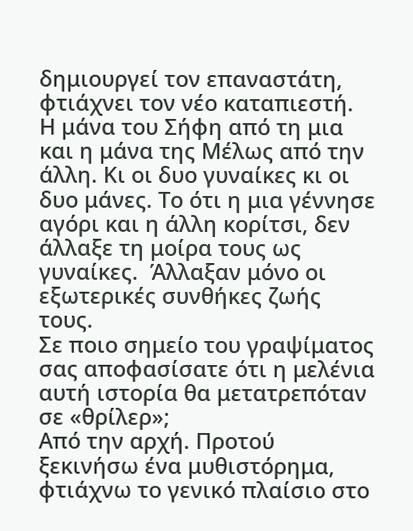δημιουργεί τον επαναστάτη, φτιάχνει τον νέο καταπιεστή.
Η μάνα του Σήφη από τη μια και η μάνα της Μέλως από την άλλη. Κι οι δυο γυναίκες κι οι δυο μάνες. Το ότι η μια γέννησε αγόρι και η άλλη κορίτσι, δεν άλλαξε τη μοίρα τους ως γυναίκες.  Άλλαξαν μόνο οι εξωτερικές συνθήκες ζωής τους.
Σε ποιο σημείο του γραψίματος σας αποφασίσατε ότι η μελένια αυτή ιστορία θα μετατρεπόταν σε «θρίλερ»;
Από την αρχή. Προτού ξεκινήσω ένα μυθιστόρημα, φτιάχνω το γενικό πλαίσιο στο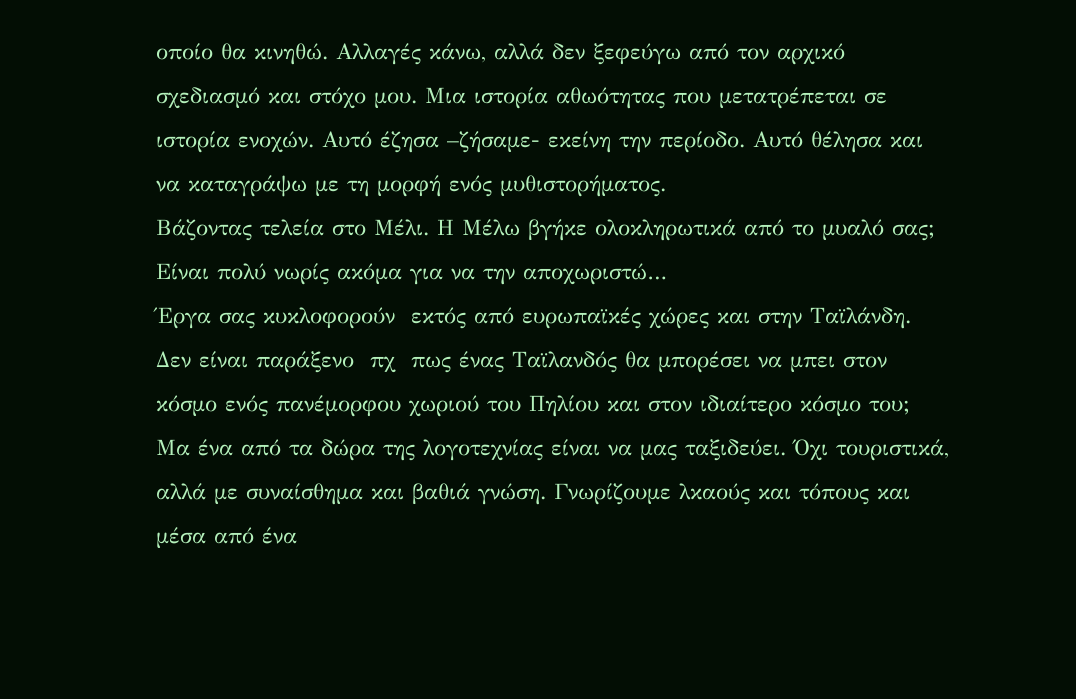οποίο θα κινηθώ. Αλλαγές κάνω, αλλά δεν ξεφεύγω από τον αρχικό σχεδιασμό και στόχο μου. Μια ιστορία αθωότητας που μετατρέπεται σε ιστορία ενοχών. Αυτό έζησα –ζήσαμε- εκείνη την περίοδο. Αυτό θέλησα και να καταγράψω με τη μορφή ενός μυθιστορήματος.
Βάζοντας τελεία στο Μέλι. Η Μέλω βγήκε ολοκληρωτικά από το μυαλό σας;
Είναι πολύ νωρίς ακόμα για να την αποχωριστώ…
Έργα σας κυκλοφορούν  εκτός από ευρωπαϊκές χώρες και στην Ταϊλάνδη. Δεν είναι παράξενο  πχ  πως ένας Ταϊλανδός θα μπορέσει να μπει στον κόσμο ενός πανέμορφου χωριού του Πηλίου και στον ιδιαίτερο κόσμο του;
Μα ένα από τα δώρα της λογοτεχνίας είναι να μας ταξιδεύει. Όχι τουριστικά, αλλά με συναίσθημα και βαθιά γνώση. Γνωρίζουμε λκαούς και τόπους και μέσα από ένα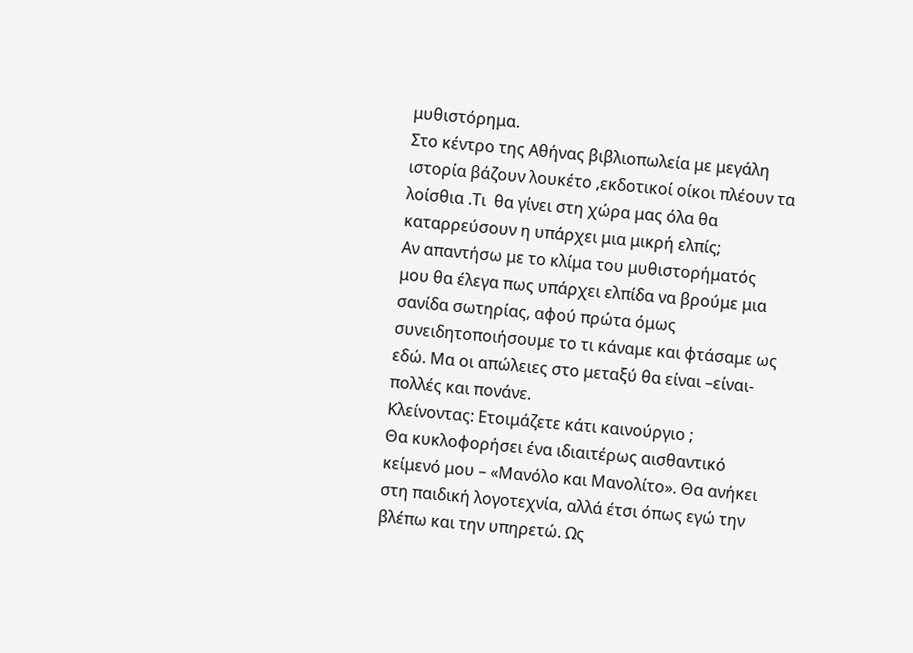μυθιστόρημα.
Στο κέντρο της Αθήνας βιβλιοπωλεία με μεγάλη ιστορία βάζουν λουκέτο ,εκδοτικοί οίκοι πλέουν τα λοίσθια .Τι  θα γίνει στη χώρα μας όλα θα καταρρεύσουν η υπάρχει μια μικρή ελπίς;
Αν απαντήσω με το κλίμα του μυθιστορήματός μου θα έλεγα πως υπάρχει ελπίδα να βρούμε μια σανίδα σωτηρίας, αφού πρώτα όμως συνειδητοποιήσουμε το τι κάναμε και φτάσαμε ως εδώ. Μα οι απώλειες στο μεταξύ θα είναι –είναι- πολλές και πονάνε.
Κλείνοντας: Ετοιμάζετε κάτι καινούργιο ;
Θα κυκλοφορήσει ένα ιδιαιτέρως αισθαντικό κείμενό μου – «Μανόλο και Μανολίτο». Θα ανήκει στη παιδική λογοτεχνία, αλλά έτσι όπως εγώ την βλέπω και την υπηρετώ. Ως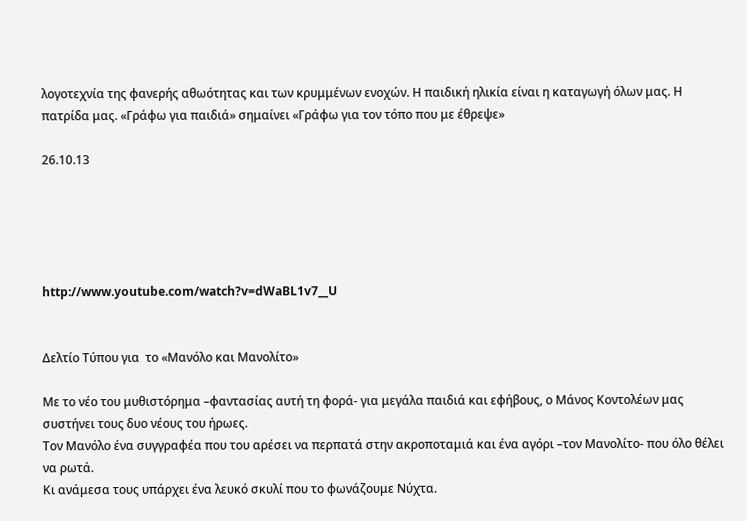λογοτεχνία της φανερής αθωότητας και των κρυμμένων ενοχών. Η παιδική ηλικία είναι η καταγωγή όλων μας. Η πατρίδα μας. «Γράφω για παιδιά» σημαίνει «Γράφω για τον τόπο που με έθρεψε»

26.10.13





http://www.youtube.com/watch?v=dWaBL1v7__U


Δελτίο Τύπου για  το «Μανόλο και Μανολίτο»

Με το νέο του μυθιστόρημα –φαντασίας αυτή τη φορά- για μεγάλα παιδιά και εφήβους, ο Μάνος Κοντολέων μας συστήνει τους δυο νέους του ήρωες.
Τον Μανόλο ένα συγγραφέα που του αρέσει να περπατά στην ακροποταμιά και ένα αγόρι –τον Μανολίτο- που όλο θέλει να ρωτά.
Κι ανάμεσα τους υπάρχει ένα λευκό σκυλί που το φωνάζουμε Νύχτα.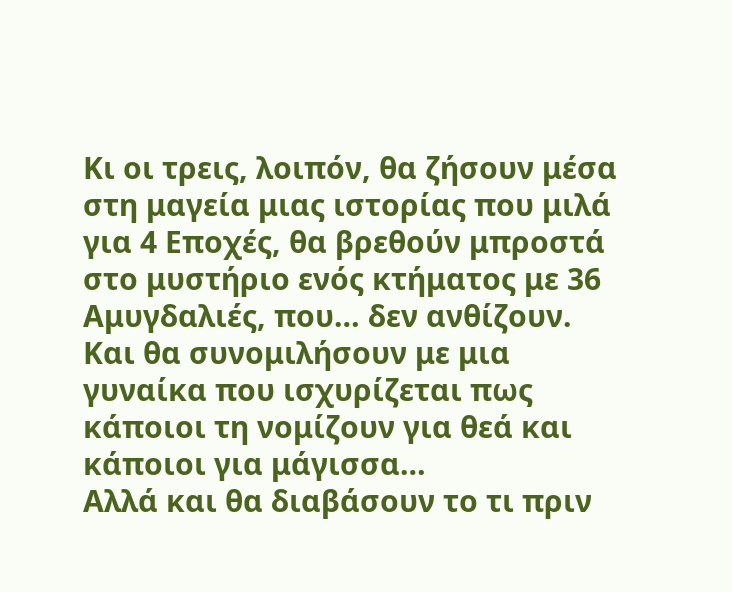Κι οι τρεις, λοιπόν, θα ζήσουν μέσα στη μαγεία μιας ιστορίας που μιλά για 4 Εποχές, θα βρεθούν μπροστά στο μυστήριο ενός κτήματος με 36 Αμυγδαλιές, που… δεν ανθίζουν.
Και θα συνομιλήσουν με μια γυναίκα που ισχυρίζεται πως κάποιοι τη νομίζουν για θεά και κάποιοι για μάγισσα…
Αλλά και θα διαβάσουν το τι πριν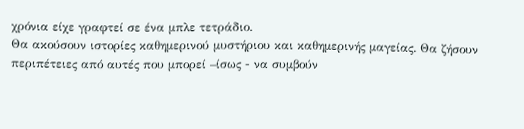χρόνια είχε γραφτεί σε ένα μπλε τετράδιο.
Θα ακούσουν ιστορίες καθημερινού μυστήριου και καθημερινής μαγείας. Θα ζήσουν περιπέτειες από αυτές που μπορεί –ίσως - να συμβούν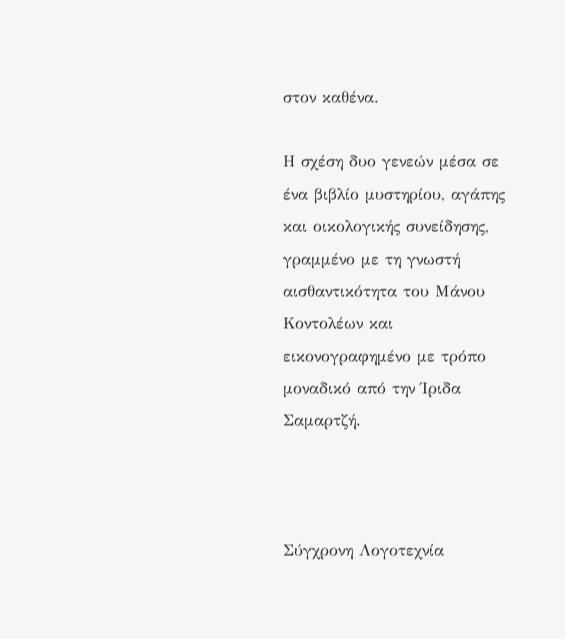στον καθένα.

Η σχέση δυο γενεών μέσα σε ένα βιβλίο μυστηρίου, αγάπης και οικολογικής συνείδησης, γραμμένο με τη γνωστή αισθαντικότητα του Μάνου Κοντολέων και εικονογραφημένο με τρόπο μοναδικό από την Ίριδα Σαμαρτζή.



Σύγχρονη Λογοτεχνία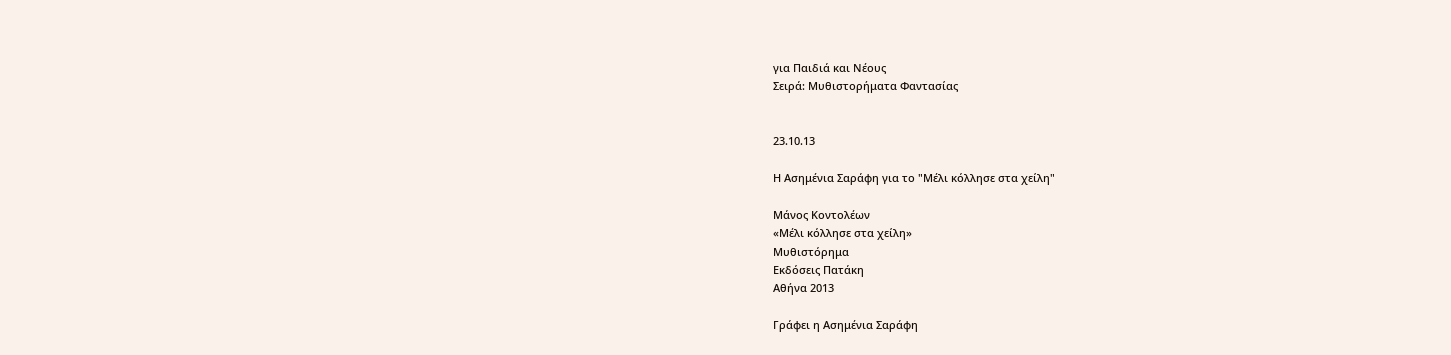για Παιδιά και Νέους
Σειρά: Μυθιστορήματα Φαντασίας


23.10.13

Η Ασημένια Σαράφη για το "Μέλι κόλλησε στα χείλη"

Μάνος Κοντολέων
«Μέλι κόλλησε στα χείλη»
Μυθιστόρημα
Εκδόσεις Πατάκη
Αθήνα 2013

Γράφει η Ασημένια Σαράφη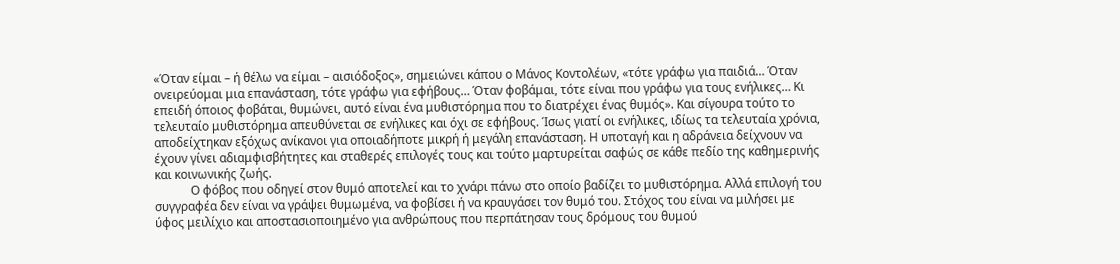«Όταν είμαι – ή θέλω να είμαι – αισιόδοξος», σημειώνει κάπου ο Μάνος Κοντολέων, «τότε γράφω για παιδιά… Όταν ονειρεύομαι μια επανάσταση, τότε γράφω για εφήβους… Όταν φοβάμαι, τότε είναι που γράφω για τους ενήλικες… Κι επειδή όποιος φοβάται, θυμώνει, αυτό είναι ένα μυθιστόρημα που το διατρέχει ένας θυμός». Και σίγουρα τούτο το τελευταίο μυθιστόρημα απευθύνεται σε ενήλικες και όχι σε εφήβους. Ίσως γιατί οι ενήλικες, ιδίως τα τελευταία χρόνια, αποδείχτηκαν εξόχως ανίκανοι για οποιαδήποτε μικρή ή μεγάλη επανάσταση. Η υποταγή και η αδράνεια δείχνουν να έχουν γίνει αδιαμφισβήτητες και σταθερές επιλογές τους και τούτο μαρτυρείται σαφώς σε κάθε πεδίο της καθημερινής και κοινωνικής ζωής.
            Ο φόβος που οδηγεί στον θυμό αποτελεί και το χνάρι πάνω στο οποίο βαδίζει το μυθιστόρημα. Αλλά επιλογή του συγγραφέα δεν είναι να γράψει θυμωμένα, να φοβίσει ή να κραυγάσει τον θυμό του. Στόχος του είναι να μιλήσει με ύφος μειλίχιο και αποστασιοποιημένο για ανθρώπους που περπάτησαν τους δρόμους του θυμού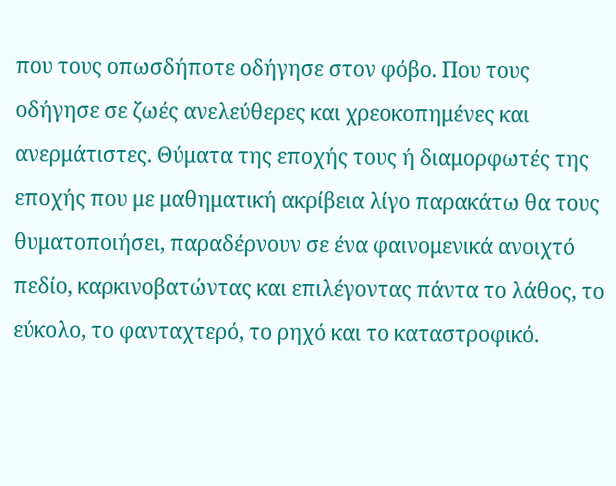που τους οπωσδήποτε οδήγησε στον φόβο. Που τους οδήγησε σε ζωές ανελεύθερες και χρεοκοπημένες και ανερμάτιστες. Θύματα της εποχής τους ή διαμορφωτές της εποχής που με μαθηματική ακρίβεια λίγο παρακάτω θα τους θυματοποιήσει, παραδέρνουν σε ένα φαινομενικά ανοιχτό πεδίο, καρκινοβατώντας και επιλέγοντας πάντα το λάθος, το εύκολο, το φανταχτερό, το ρηχό και το καταστροφικό.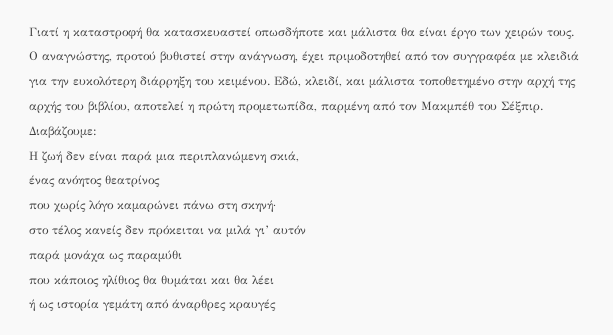Γιατί η καταστροφή θα κατασκευαστεί οπωσδήποτε και μάλιστα θα είναι έργο των χειρών τους.
Ο αναγνώστης, προτού βυθιστεί στην ανάγνωση, έχει πριμοδοτηθεί από τον συγγραφέα με κλειδιά για την ευκολότερη διάρρηξη του κειμένου. Εδώ, κλειδί, και μάλιστα τοποθετημένο στην αρχή της αρχής του βιβλίου, αποτελεί η πρώτη προμετωπίδα, παρμένη από τον Μακμπέθ του Σέξπιρ. Διαβάζουμε:
Η ζωή δεν είναι παρά μια περιπλανώμενη σκιά,
ένας ανόητος θεατρίνος
που χωρίς λόγο καμαρώνει πάνω στη σκηνή·
στο τέλος κανείς δεν πρόκειται να μιλά γι’ αυτόν
παρά μονάχα ως παραμύθι
που κάποιος ηλίθιος θα θυμάται και θα λέει
ή ως ιστορία γεμάτη από άναρθρες κραυγές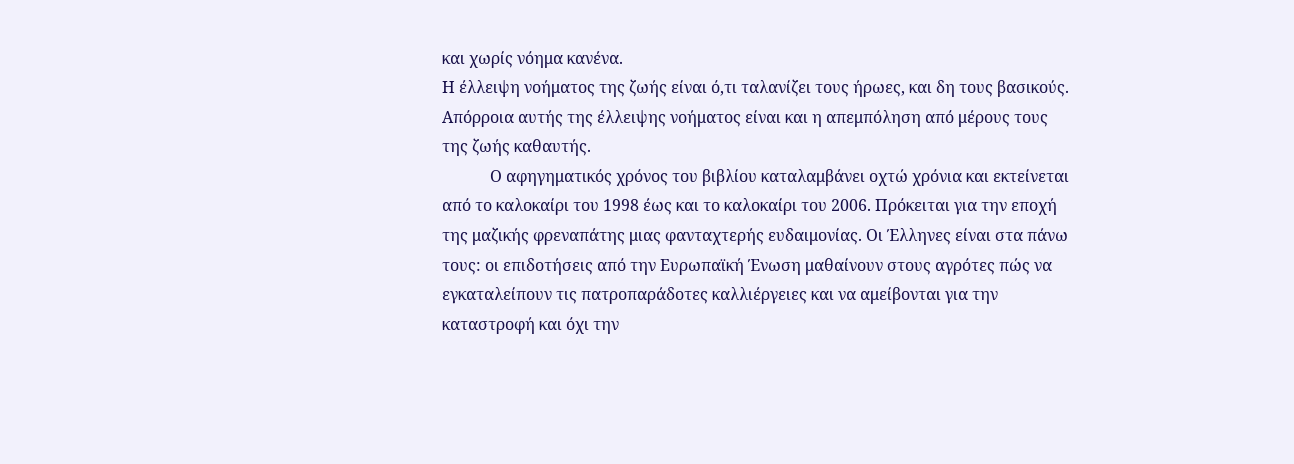και χωρίς νόημα κανένα.
Η έλλειψη νοήματος της ζωής είναι ό,τι ταλανίζει τους ήρωες, και δη τους βασικούς. Απόρροια αυτής της έλλειψης νοήματος είναι και η απεμπόληση από μέρους τους της ζωής καθαυτής.
            Ο αφηγηματικός χρόνος του βιβλίου καταλαμβάνει οχτώ χρόνια και εκτείνεται από το καλοκαίρι του 1998 έως και το καλοκαίρι του 2006. Πρόκειται για την εποχή της μαζικής φρεναπάτης μιας φανταχτερής ευδαιμονίας. Οι Έλληνες είναι στα πάνω τους: οι επιδοτήσεις από την Ευρωπαϊκή Ένωση μαθαίνουν στους αγρότες πώς να εγκαταλείπουν τις πατροπαράδοτες καλλιέργειες και να αμείβονται για την καταστροφή και όχι την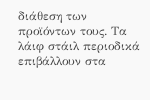διάθεση των προϊόντων τους. Τα λάιφ στάιλ περιοδικά επιβάλλουν στα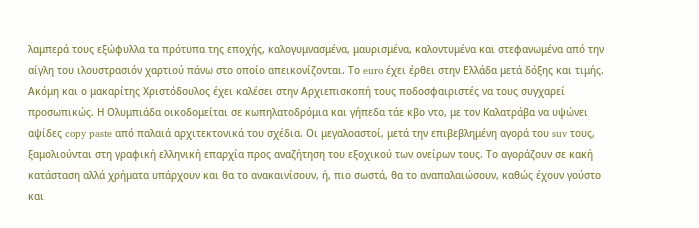λαμπερά τους εξώφυλλα τα πρότυπα της εποχής, καλογυμνασμένα, μαυρισμένα, καλοντυμένα και στεφανωμένα από την αίγλη του ιλουστρασιόν χαρτιού πάνω στο οποίο απεικονίζονται. Το euro έχει έρθει στην Ελλάδα μετά δόξης και τιμής. Ακόμη και ο μακαρίτης Χριστόδουλος έχει καλέσει στην Αρχιεπισκοπή τους ποδοσφαιριστές να τους συγχαρεί προσωπικώς. Η Ολυμπιάδα οικοδομείται σε κωπηλατοδρόμια και γήπεδα τάε κβο ντο, με τον Καλατράβα να υψώνει αψίδες copy paste από παλαιά αρχιτεκτονικά του σχέδια. Οι μεγαλοαστοί, μετά την επιβεβλημένη αγορά του suv τους, ξαμολιούνται στη γραφική ελληνική επαρχία προς αναζήτηση του εξοχικού των ονείρων τους. Το αγοράζουν σε κακή κατάσταση αλλά χρήματα υπάρχουν και θα το ανακαινίσουν, ή, πιο σωστά, θα το αναπαλαιώσουν, καθώς έχουν γούστο και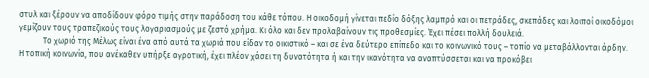στυλ και ξέρουν να αποδίδουν φόρο τιμής στην παράδοση του κάθε τόπου. Η οικοδομή γίνεται πεδίο δόξης λαμπρό και οι πετράδες, σκεπάδες και λοιποί οικοδόμοι γεμίζουν τους τραπεζικούς τους λογαριασμούς με ζεστό χρήμα. Κι όλο και δεν προλαβαίνουν τις προθεσμίες. Έχει πέσει πολλή δουλειά.
            Το χωριό της Μέλως είναι ένα από αυτά τα χωριά που είδαν το οικιστικό – και σε ένα δεύτερο επίπεδο και το κοινωνικό τους – τοπίο να μεταβάλλονται άρδην. Η τοπική κοινωνία, που ανέκαθεν υπήρξε αγροτική, έχει πλέον χάσει τη δυνατότητα ή και την ικανότητα να αναπτύσσεται και να προκόβει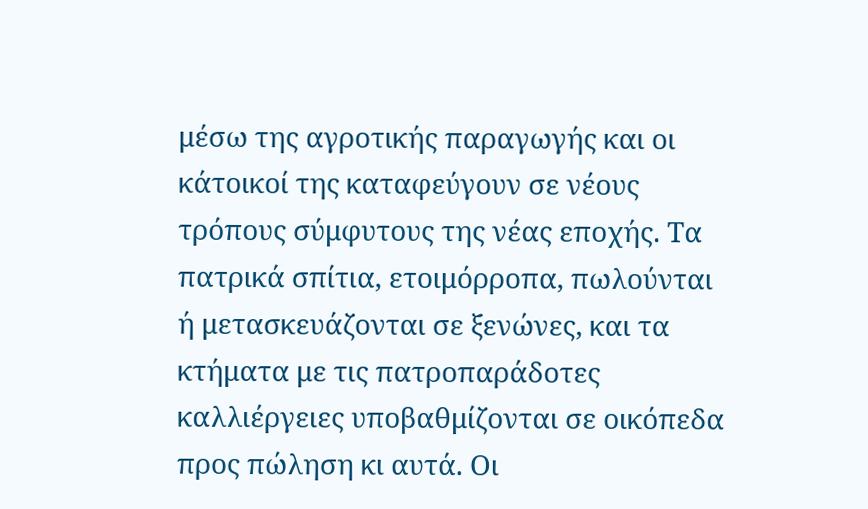μέσω της αγροτικής παραγωγής και οι κάτοικοί της καταφεύγουν σε νέους τρόπους σύμφυτους της νέας εποχής. Τα πατρικά σπίτια, ετοιμόρροπα, πωλούνται ή μετασκευάζονται σε ξενώνες, και τα κτήματα με τις πατροπαράδοτες καλλιέργειες υποβαθμίζονται σε οικόπεδα προς πώληση κι αυτά. Οι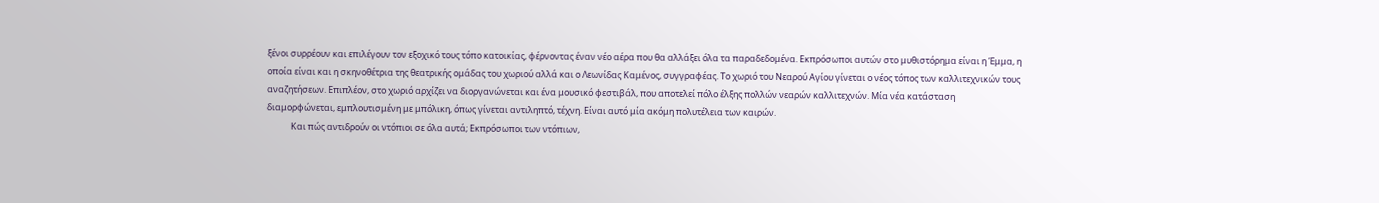ξένοι συρρέουν και επιλέγουν τον εξοχικό τους τόπο κατοικίας, φέρνοντας έναν νέο αέρα που θα αλλάξει όλα τα παραδεδομένα. Εκπρόσωποι αυτών στο μυθιστόρημα είναι η Έμμα, η οποία είναι και η σκηνοθέτρια της θεατρικής ομάδας του χωριού αλλά και ο Λεωνίδας Καμένος, συγγραφέας. Το χωριό του Νεαρού Αγίου γίνεται ο νέος τόπος των καλλιτεχνικών τους αναζητήσεων. Επιπλέον, στο χωριό αρχίζει να διοργανώνεται και ένα μουσικό φεστιβάλ, που αποτελεί πόλο έλξης πολλών νεαρών καλλιτεχνών. Μία νέα κατάσταση διαμορφώνεται, εμπλουτισμένη με μπόλικη, όπως γίνεται αντιληπτό, τέχνη. Είναι αυτό μία ακόμη πολυτέλεια των καιρών.
            Και πώς αντιδρούν οι ντόπιοι σε όλα αυτά; Εκπρόσωποι των ντόπιων,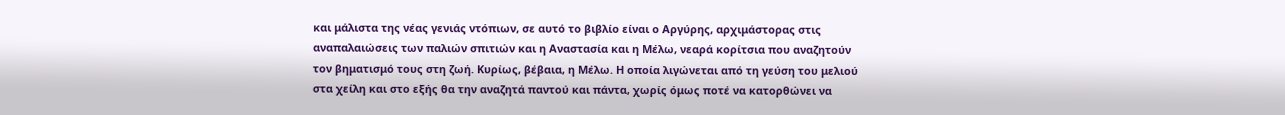και μάλιστα της νέας γενιάς ντόπιων, σε αυτό το βιβλίο είναι ο Αργύρης, αρχιμάστορας στις αναπαλαιώσεις των παλιών σπιτιών και η Αναστασία και η Μέλω, νεαρά κορίτσια που αναζητούν τον βηματισμό τους στη ζωή. Κυρίως, βέβαια, η Μέλω. Η οποία λιγώνεται από τη γεύση του μελιού στα χείλη και στο εξής θα την αναζητά παντού και πάντα, χωρίς όμως ποτέ να κατορθώνει να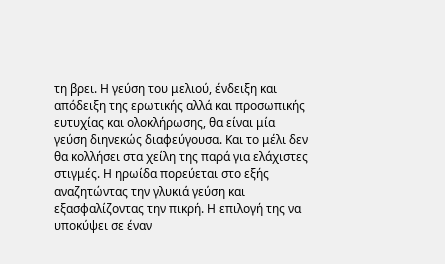τη βρει. Η γεύση του μελιού, ένδειξη και απόδειξη της ερωτικής αλλά και προσωπικής ευτυχίας και ολοκλήρωσης, θα είναι μία γεύση διηνεκώς διαφεύγουσα. Και το μέλι δεν θα κολλήσει στα χείλη της παρά για ελάχιστες στιγμές. Η ηρωίδα πορεύεται στο εξής αναζητώντας την γλυκιά γεύση και εξασφαλίζοντας την πικρή. Η επιλογή της να υποκύψει σε έναν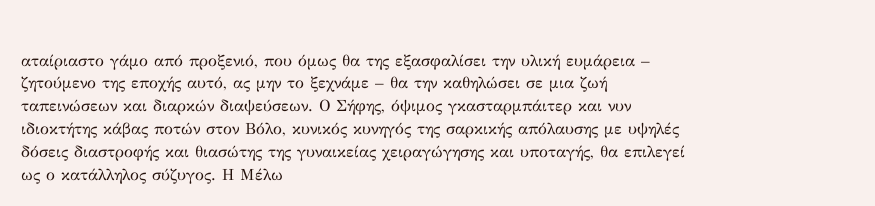αταίριαστο γάμο από προξενιό, που όμως θα της εξασφαλίσει την υλική ευμάρεια – ζητούμενο της εποχής αυτό, ας μην το ξεχνάμε – θα την καθηλώσει σε μια ζωή ταπεινώσεων και διαρκών διαψεύσεων. Ο Σήφης, όψιμος γκασταρμπάιτερ και νυν ιδιοκτήτης κάβας ποτών στον Βόλο, κυνικός κυνηγός της σαρκικής απόλαυσης με υψηλές δόσεις διαστροφής και θιασώτης της γυναικείας χειραγώγησης και υποταγής, θα επιλεγεί ως ο κατάλληλος σύζυγος. Η Μέλω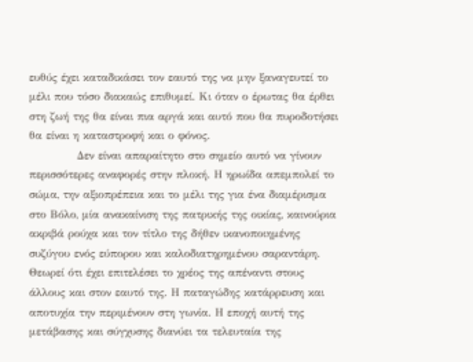ευθύς έχει καταδικάσει τον εαυτό της να μην ξαναγευτεί το μέλι που τόσο διακαώς επιθυμεί. Κι όταν ο έρωτας θα έρθει στη ζωή της θα είναι πια αργά και αυτό που θα πυροδοτήσει θα είναι η καταστροφή και ο φόνος.
            Δεν είναι απαραίτητο στο σημείο αυτό να γίνουν περισσότερες αναφορές στην πλοκή. Η ηρωίδα απεμπολεί το σώμα, την αξιοπρέπεια και το μέλι της για ένα διαμέρισμα στο Βόλο, μία ανακαίνιση της πατρικής της οικίας, καινούρια ακριβά ρούχα και τον τίτλο της δήθεν ικανοποιημένης συζύγου ενός εύπορου και καλοδιατηρημένου σαραντάρη. Θεωρεί ότι έχει επιτελέσει το χρέος της απέναντι στους άλλους και στον εαυτό της. Η παταγώδης κατάρρευση και αποτυχία την περιμένουν στη γωνία. Η εποχή αυτή της μετάβασης και σύγχυσης διανύει τα τελευταία της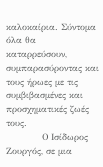καλοκαίρια. Σύντομα όλα θα καταρρεύσουν, συμπαρασύροντας και τους ήρωες με τις συμβιβασμένες και προσχηματικές ζωές τους.
            Ο Ισίδωρος Ζουργός, σε μια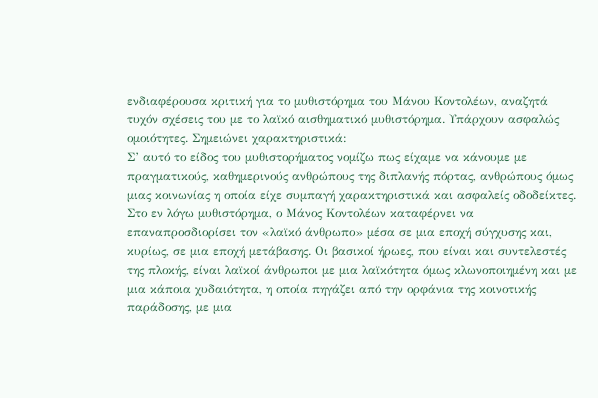ενδιαφέρουσα κριτική για το μυθιστόρημα του Μάνου Κοντολέων, αναζητά τυχόν σχέσεις του με το λαϊκό αισθηματικό μυθιστόρημα. Υπάρχουν ασφαλώς ομοιότητες. Σημειώνει χαρακτηριστικά:
Σ’ αυτό το είδος του μυθιστορήματος νομίζω πως είχαμε να κάνουμε με πραγματικούς, καθημερινούς ανθρώπους της διπλανής πόρτας, ανθρώπους όμως μιας κοινωνίας η οποία είχε συμπαγή χαρακτηριστικά και ασφαλείς οδοδείκτες. Στο εν λόγω μυθιστόρημα, ο Μάνος Κοντολέων καταφέρνει να επαναπροσδιορίσει τον «λαϊκό άνθρωπο» μέσα σε μια εποχή σύγχυσης και, κυρίως, σε μια εποχή μετάβασης. Οι βασικοί ήρωες, που είναι και συντελεστές της πλοκής, είναι λαϊκοί άνθρωποι με μια λαϊκότητα όμως κλωνοποιημένη και με μια κάποια χυδαιότητα, η οποία πηγάζει από την ορφάνια της κοινοτικής παράδοσης, με μια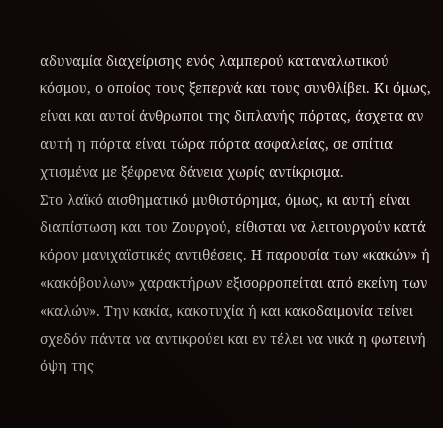αδυναμία διαχείρισης ενός λαμπερού καταναλωτικού κόσμου, ο οποίος τους ξεπερνά και τους συνθλίβει. Κι όμως, είναι και αυτοί άνθρωποι της διπλανής πόρτας, άσχετα αν αυτή η πόρτα είναι τώρα πόρτα ασφαλείας, σε σπίτια χτισμένα με ξέφρενα δάνεια χωρίς αντίκρισμα.
Στο λαϊκό αισθηματικό μυθιστόρημα, όμως, κι αυτή είναι διαπίστωση και του Ζουργού, είθισται να λειτουργούν κατά κόρον μανιχαϊστικές αντιθέσεις. Η παρουσία των «κακών» ή «κακόβουλων» χαρακτήρων εξισορροπείται από εκείνη των «καλών». Την κακία, κακοτυχία ή και κακοδαιμονία τείνει σχεδόν πάντα να αντικρούει και εν τέλει να νικά η φωτεινή όψη της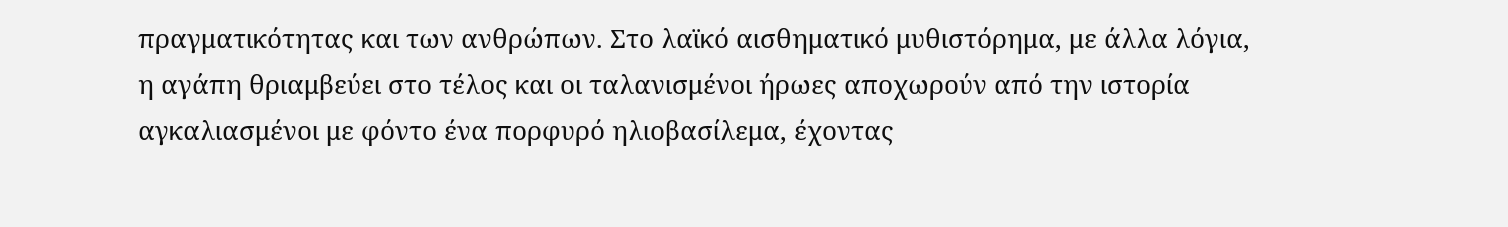πραγματικότητας και των ανθρώπων. Στο λαϊκό αισθηματικό μυθιστόρημα, με άλλα λόγια, η αγάπη θριαμβεύει στο τέλος και οι ταλανισμένοι ήρωες αποχωρούν από την ιστορία αγκαλιασμένοι με φόντο ένα πορφυρό ηλιοβασίλεμα, έχοντας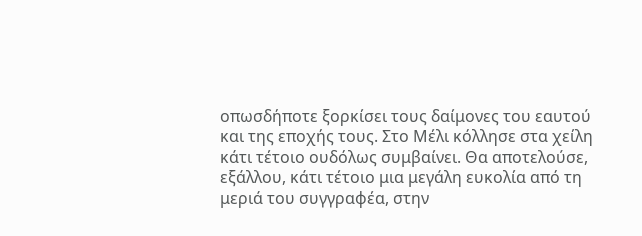οπωσδήποτε ξορκίσει τους δαίμονες του εαυτού και της εποχής τους. Στο Μέλι κόλλησε στα χείλη κάτι τέτοιο ουδόλως συμβαίνει. Θα αποτελούσε, εξάλλου, κάτι τέτοιο μια μεγάλη ευκολία από τη μεριά του συγγραφέα, στην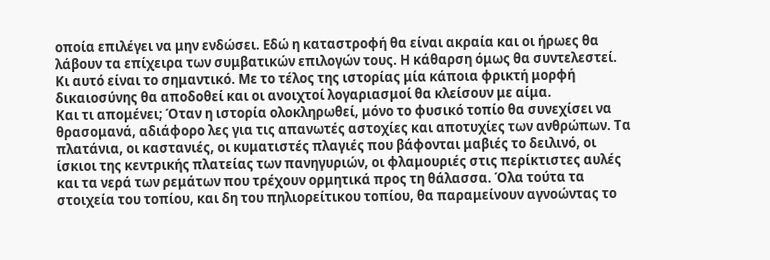οποία επιλέγει να μην ενδώσει. Εδώ η καταστροφή θα είναι ακραία και οι ήρωες θα λάβουν τα επίχειρα των συμβατικών επιλογών τους. Η κάθαρση όμως θα συντελεστεί. Κι αυτό είναι το σημαντικό. Με το τέλος της ιστορίας μία κάποια φρικτή μορφή δικαιοσύνης θα αποδοθεί και οι ανοιχτοί λογαριασμοί θα κλείσουν με αίμα.
Και τι απομένει; Όταν η ιστορία ολοκληρωθεί, μόνο το φυσικό τοπίο θα συνεχίσει να θρασομανά, αδιάφορο λες για τις απανωτές αστοχίες και αποτυχίες των ανθρώπων. Τα πλατάνια, οι καστανιές, οι κυματιστές πλαγιές που βάφονται μαβιές το δειλινό, οι ίσκιοι της κεντρικής πλατείας των πανηγυριών, οι φλαμουριές στις περίκτιστες αυλές και τα νερά των ρεμάτων που τρέχουν ορμητικά προς τη θάλασσα. Όλα τούτα τα στοιχεία του τοπίου, και δη του πηλιορείτικου τοπίου, θα παραμείνουν αγνοώντας το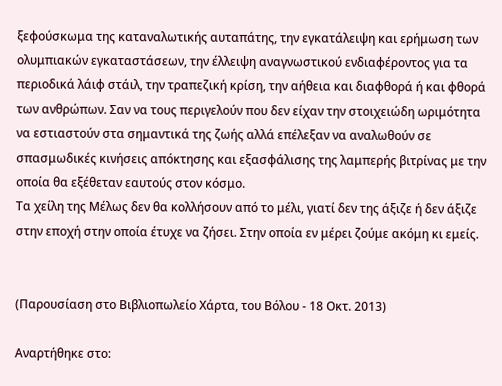ξεφούσκωμα της καταναλωτικής αυταπάτης, την εγκατάλειψη και ερήμωση των ολυμπιακών εγκαταστάσεων, την έλλειψη αναγνωστικού ενδιαφέροντος για τα περιοδικά λάιφ στάιλ, την τραπεζική κρίση, την αήθεια και διαφθορά ή και φθορά των ανθρώπων. Σαν να τους περιγελούν που δεν είχαν την στοιχειώδη ωριμότητα να εστιαστούν στα σημαντικά της ζωής αλλά επέλεξαν να αναλωθούν σε σπασμωδικές κινήσεις απόκτησης και εξασφάλισης της λαμπερής βιτρίνας με την οποία θα εξέθεταν εαυτούς στον κόσμο.
Τα χείλη της Μέλως δεν θα κολλήσουν από το μέλι, γιατί δεν της άξιζε ή δεν άξιζε στην εποχή στην οποία έτυχε να ζήσει. Στην οποία εν μέρει ζούμε ακόμη κι εμείς.


(Παρουσίαση στο Βιβλιοπωλείο Χάρτα, του Βόλου - 18 Οκτ. 2013)

Αναρτήθηκε στο: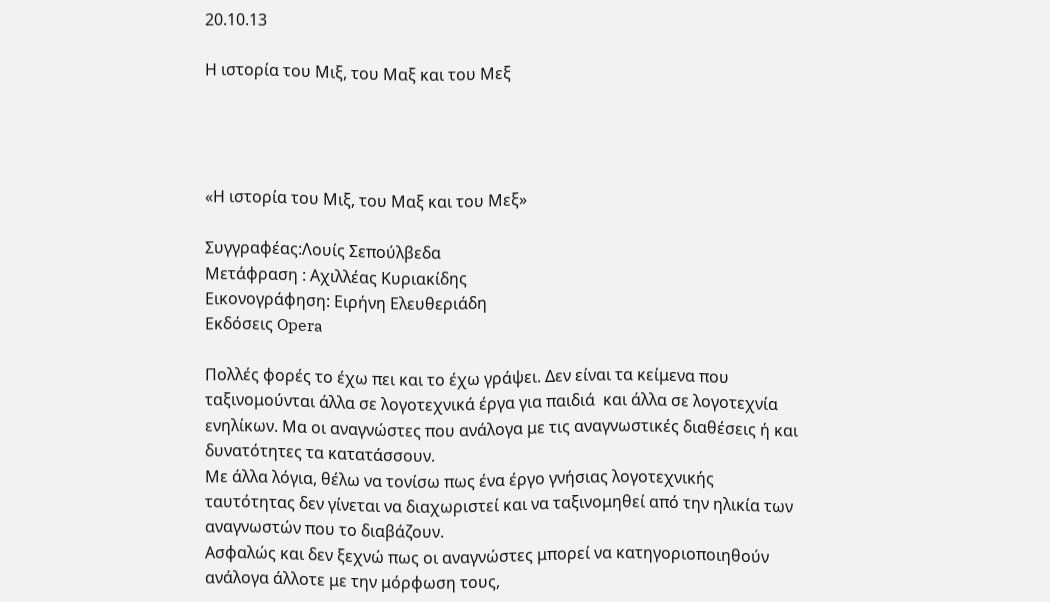20.10.13

Η ιστορία του Μιξ, του Μαξ και του Μεξ




«Η ιστορία του Μιξ, του Μαξ και του Μεξ»

Συγγραφέας:Λουίς Σεπούλβεδα
Μετάφραση : Αχιλλέας Κυριακίδης
Εικονογράφηση: Ειρήνη Ελευθεριάδη
Εκδόσεις Opera

Πολλές φορές το έχω πει και το έχω γράψει. Δεν είναι τα κείμενα που ταξινομούνται άλλα σε λογοτεχνικά έργα για παιδιά  και άλλα σε λογοτεχνία ενηλίκων. Μα οι αναγνώστες που ανάλογα με τις αναγνωστικές διαθέσεις ή και δυνατότητες τα κατατάσσουν.
Με άλλα λόγια, θέλω να τονίσω πως ένα έργο γνήσιας λογοτεχνικής ταυτότητας δεν γίνεται να διαχωριστεί και να ταξινομηθεί από την ηλικία των αναγνωστών που το διαβάζουν.
Ασφαλώς και δεν ξεχνώ πως οι αναγνώστες μπορεί να κατηγοριοποιηθούν ανάλογα άλλοτε με την μόρφωση τους,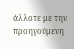άλλοτε με την προηγούμενη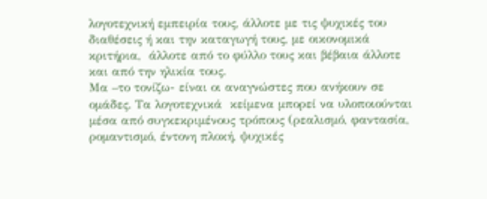λογοτεχνική εμπειρία τους, άλλοτε με τις ψυχικές του διαθέσεις ή και την καταγωγή τους, με οικονομικά κριτήρια,  άλλοτε από το φύλλο τους και βέβαια άλλοτε και από την ηλικία τους.
Μα –το τονίζω- είναι οι αναγνώστες που ανήκουν σε ομάδες. Τα λογοτεχνικά  κείμενα μπορεί να υλοποιούνται μέσα από συγκεκριμένους τρόπους (ρεαλισμό, φαντασία, ρομαντισμό, έντονη πλοκή, ψυχικές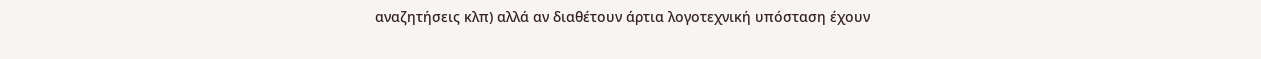αναζητήσεις κλπ) αλλά αν διαθέτουν άρτια λογοτεχνική υπόσταση έχουν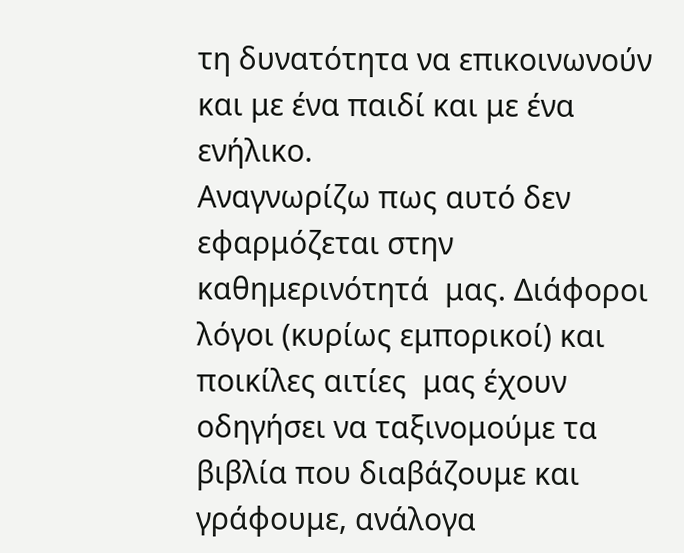τη δυνατότητα να επικοινωνούν και με ένα παιδί και με ένα ενήλικο.
Αναγνωρίζω πως αυτό δεν εφαρμόζεται στην καθημερινότητά  μας. Διάφοροι λόγοι (κυρίως εμπορικοί) και ποικίλες αιτίες  μας έχουν οδηγήσει να ταξινομούμε τα βιβλία που διαβάζουμε και γράφουμε, ανάλογα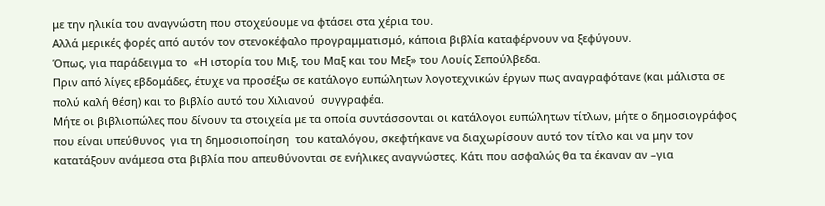με την ηλικία του αναγνώστη που στοχεύουμε να φτάσει στα χέρια του.
Αλλά μερικές φορές από αυτόν τον στενοκέφαλο προγραμματισμό, κάποια βιβλία καταφέρνουν να ξεφύγουν.
Όπως, για παράδειγμα το  «Η ιστορία του Μιξ, του Μαξ και του Μεξ» του Λουίς Σεπούλβεδα.
Πριν από λίγες εβδομάδες, έτυχε να προσέξω σε κατάλογο ευπώλητων λογοτεχνικών έργων πως αναγραφότανε (και μάλιστα σε πολύ καλή θέση) και το βιβλίο αυτό του Χιλιανού  συγγραφέα.
Μήτε οι βιβλιοπώλες που δίνουν τα στοιχεία με τα οποία συντάσσονται οι κατάλογοι ευπώλητων τίτλων, μήτε ο δημοσιογράφος που είναι υπεύθυνος  για τη δημοσιοποίηση  του καταλόγου, σκεφτήκανε να διαχωρίσουν αυτό τον τίτλο και να μην τον κατατάξουν ανάμεσα στα βιβλία που απευθύνονται σε ενήλικες αναγνώστες. Κάτι που ασφαλώς θα τα έκαναν αν –για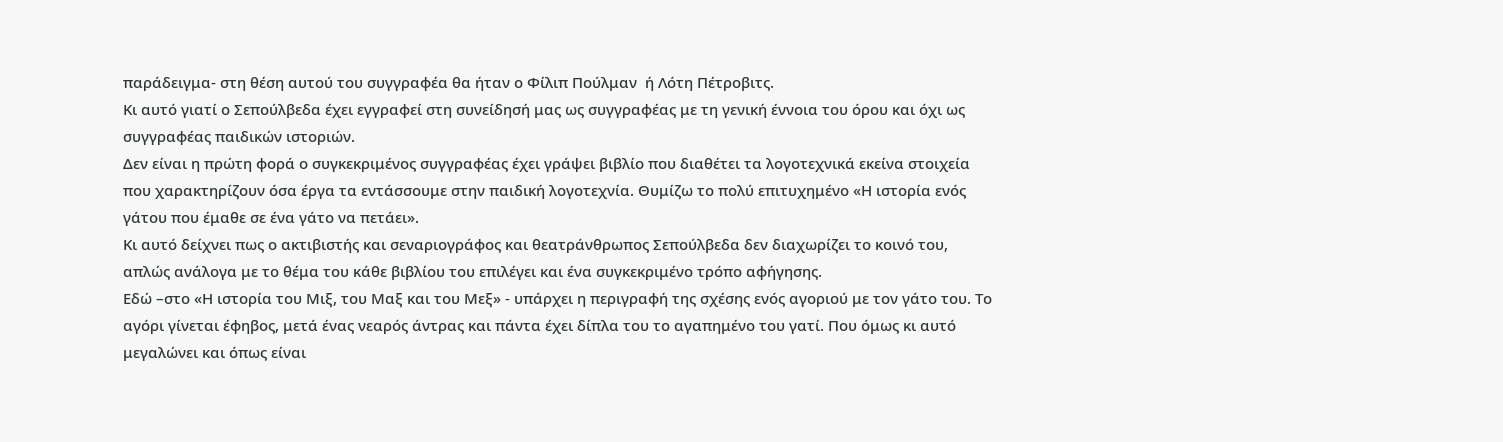παράδειγμα- στη θέση αυτού του συγγραφέα θα ήταν ο Φίλιπ Πούλμαν  ή Λότη Πέτροβιτς.
Κι αυτό γιατί ο Σεπούλβεδα έχει εγγραφεί στη συνείδησή μας ως συγγραφέας με τη γενική έννοια του όρου και όχι ως συγγραφέας παιδικών ιστοριών.
Δεν είναι η πρώτη φορά ο συγκεκριμένος συγγραφέας έχει γράψει βιβλίο που διαθέτει τα λογοτεχνικά εκείνα στοιχεία που χαρακτηρίζουν όσα έργα τα εντάσσουμε στην παιδική λογοτεχνία. Θυμίζω το πολύ επιτυχημένο «Η ιστορία ενός γάτου που έμαθε σε ένα γάτο να πετάει».
Κι αυτό δείχνει πως ο ακτιβιστής και σεναριογράφος και θεατράνθρωπος Σεπούλβεδα δεν διαχωρίζει το κοινό του, απλώς ανάλογα με το θέμα του κάθε βιβλίου του επιλέγει και ένα συγκεκριμένο τρόπο αφήγησης.
Εδώ –στο «Η ιστορία του Μιξ, του Μαξ και του Μεξ» - υπάρχει η περιγραφή της σχέσης ενός αγοριού με τον γάτο του. Το αγόρι γίνεται έφηβος, μετά ένας νεαρός άντρας και πάντα έχει δίπλα του το αγαπημένο του γατί. Που όμως κι αυτό μεγαλώνει και όπως είναι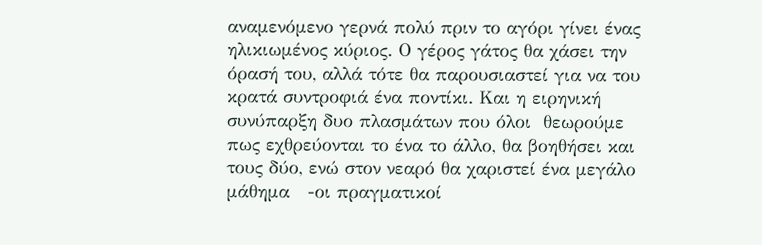αναμενόμενο γερνά πολύ πριν το αγόρι γίνει ένας ηλικιωμένος κύριος. Ο γέρος γάτος θα χάσει την όρασή του, αλλά τότε θα παρουσιαστεί για να του κρατά συντροφιά ένα ποντίκι. Και η ειρηνική συνύπαρξη δυο πλασμάτων που όλοι  θεωρούμε πως εχθρεύονται το ένα το άλλο, θα βοηθήσει και τους δύο, ενώ στον νεαρό θα χαριστεί ένα μεγάλο μάθημα   -οι πραγματικοί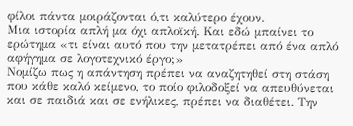φίλοι πάντα μοιράζονται ό,τι καλύτερο έχουν.
Μια ιστορία απλή μα όχι απλοϊκή. Και εδώ μπαίνει το ερώτημα «τι είναι αυτό που την μετατρέπει από ένα απλό αφήγημα σε λογοτεχνικό έργο;»
Νομίζω πως η απάντηση πρέπει να αναζητηθεί στη στάση που κάθε καλό κείμενο, το ποίο φιλοδοξεί να απευθύνεται και σε παιδιά και σε ενήλικες, πρέπει να διαθέτει. Την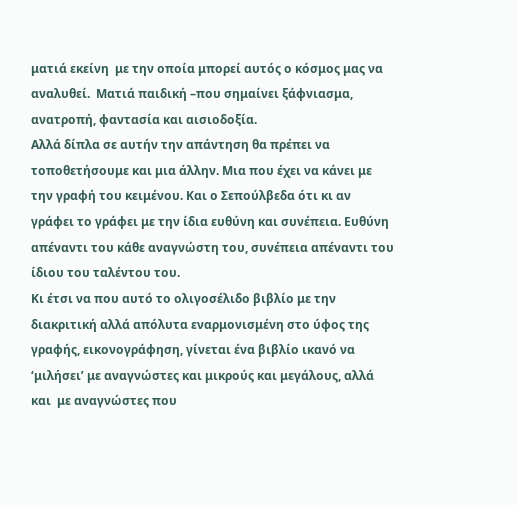ματιά εκείνη  με την οποία μπορεί αυτός ο κόσμος μας να αναλυθεί.  Ματιά παιδική –που σημαίνει ξάφνιασμα, ανατροπή, φαντασία και αισιοδοξία.
Αλλά δίπλα σε αυτήν την απάντηση θα πρέπει να τοποθετήσουμε και μια άλλην. Μια που έχει να κάνει με την γραφή του κειμένου. Και ο Σεπούλβεδα ότι κι αν γράφει το γράφει με την ίδια ευθύνη και συνέπεια. Ευθύνη απέναντι του κάθε αναγνώστη του, συνέπεια απέναντι του ίδιου του ταλέντου του.
Κι έτσι να που αυτό το ολιγοσέλιδο βιβλίο με την διακριτική αλλά απόλυτα εναρμονισμένη στο ύφος της γραφής, εικονογράφηση, γίνεται ένα βιβλίο ικανό να ‘μιλήσει’ με αναγνώστες και μικρούς και μεγάλους, αλλά και  με αναγνώστες που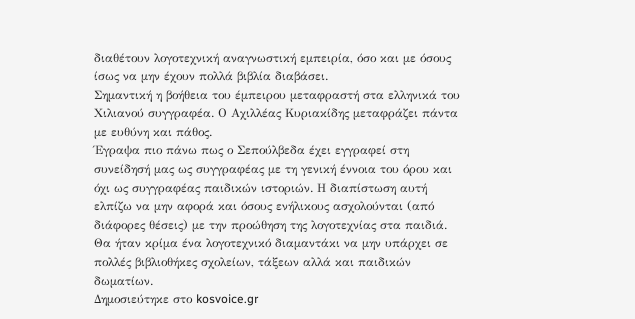διαθέτουν λογοτεχνική αναγνωστική εμπειρία, όσο και με όσους ίσως να μην έχουν πολλά βιβλία διαβάσει.
Σημαντική η βοήθεια του έμπειρου μεταφραστή στα ελληνικά του Χιλιανού συγγραφέα. Ο Αχιλλέας Κυριακίδης μεταφράζει πάντα με ευθύνη και πάθος.
Έγραψα πιο πάνω πως ο Σεπούλβεδα έχει εγγραφεί στη συνείδησή μας ως συγγραφέας με τη γενική έννοια του όρου και όχι ως συγγραφέας παιδικών ιστοριών. Η διαπίστωση αυτή ελπίζω να μην αφορά και όσους ενήλικους ασχολούνται (από διάφορες θέσεις) με την προώθηση της λογοτεχνίας στα παιδιά.
Θα ήταν κρίμα ένα λογοτεχνικό διαμαντάκι να μην υπάρχει σε πολλές βιβλιοθήκες σχολείων, τάξεων αλλά και παιδικών δωματίων.
Δημοσιεύτηκε στο kosvoice.gr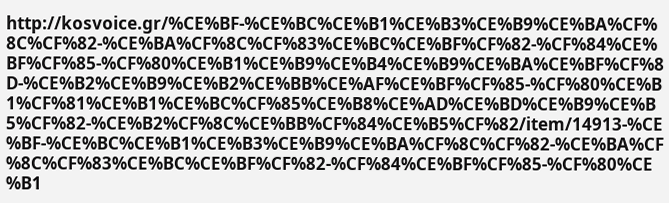http://kosvoice.gr/%CE%BF-%CE%BC%CE%B1%CE%B3%CE%B9%CE%BA%CF%8C%CF%82-%CE%BA%CF%8C%CF%83%CE%BC%CE%BF%CF%82-%CF%84%CE%BF%CF%85-%CF%80%CE%B1%CE%B9%CE%B4%CE%B9%CE%BA%CE%BF%CF%8D-%CE%B2%CE%B9%CE%B2%CE%BB%CE%AF%CE%BF%CF%85-%CF%80%CE%B1%CF%81%CE%B1%CE%BC%CF%85%CE%B8%CE%AD%CE%BD%CE%B9%CE%B5%CF%82-%CE%B2%CF%8C%CE%BB%CF%84%CE%B5%CF%82/item/14913-%CE%BF-%CE%BC%CE%B1%CE%B3%CE%B9%CE%BA%CF%8C%CF%82-%CE%BA%CF%8C%CF%83%CE%BC%CE%BF%CF%82-%CF%84%CE%BF%CF%85-%CF%80%CE%B1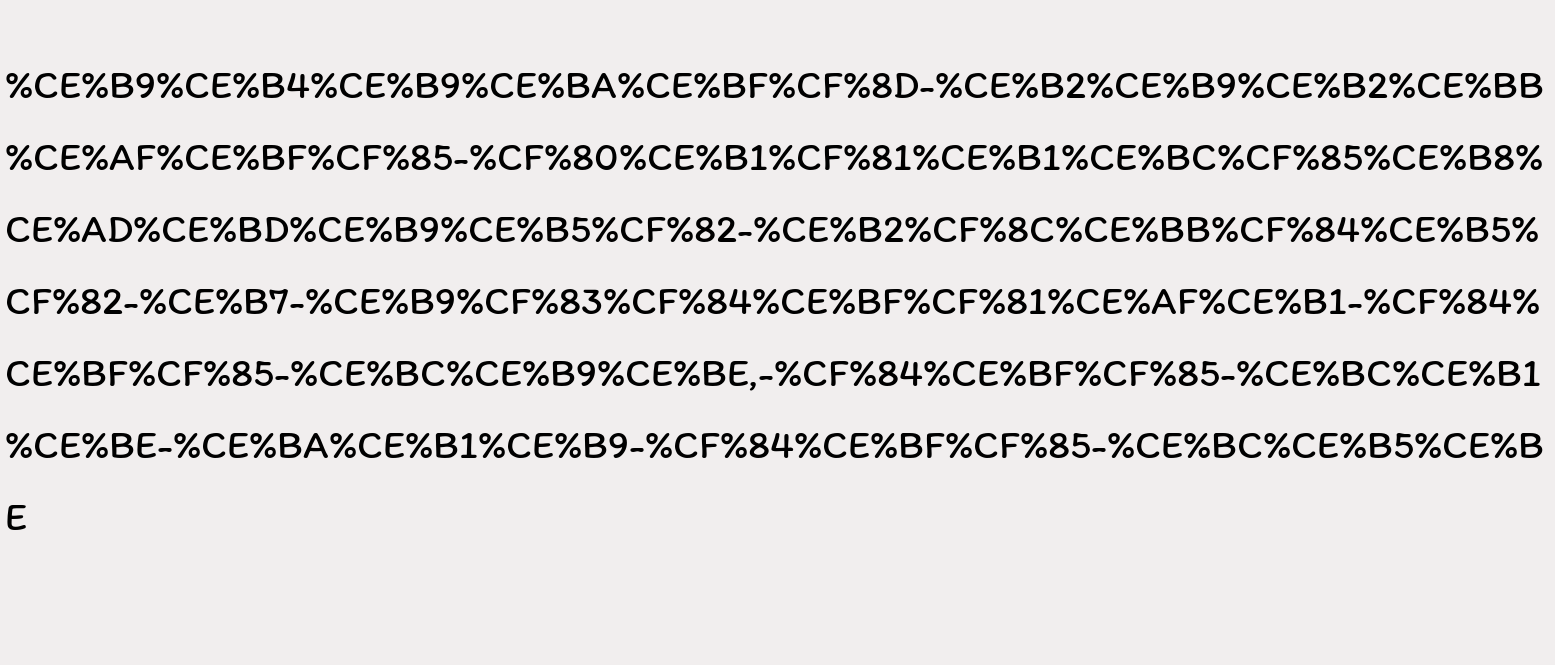%CE%B9%CE%B4%CE%B9%CE%BA%CE%BF%CF%8D-%CE%B2%CE%B9%CE%B2%CE%BB%CE%AF%CE%BF%CF%85-%CF%80%CE%B1%CF%81%CE%B1%CE%BC%CF%85%CE%B8%CE%AD%CE%BD%CE%B9%CE%B5%CF%82-%CE%B2%CF%8C%CE%BB%CF%84%CE%B5%CF%82-%CE%B7-%CE%B9%CF%83%CF%84%CE%BF%CF%81%CE%AF%CE%B1-%CF%84%CE%BF%CF%85-%CE%BC%CE%B9%CE%BE,-%CF%84%CE%BF%CF%85-%CE%BC%CE%B1%CE%BE-%CE%BA%CE%B1%CE%B9-%CF%84%CE%BF%CF%85-%CE%BC%CE%B5%CE%BE